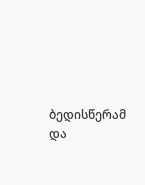ბედისწერამ და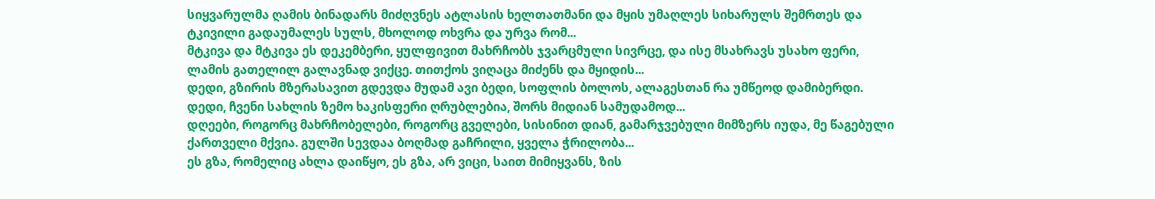სიყვარულმა ღამის ბინადარს მიძღვნეს ატლასის ხელთათმანი და მყის უმაღლეს სიხარულს შემრთეს და ტკივილი გადაუმალეს სულს, მხოლოდ ოხვრა და ურვა რომ...
მტკივა და მტკივა ეს დეკემბერი, ყულფივით მახრჩობს ჯვარცმული სივრცე, და ისე მსახრავს უსახო ფერი, ლამის გათელილ გალავნად ვიქცე. თითქოს ვიღაცა მიძენს და მყიდის...
დედი, გზირის მზერასავით გდევდა მუდამ ავი ბედი, სოფლის ბოლოს, ალაგესთან რა უმწეოდ დამიბერდი. დედი, ჩვენი სახლის ზემო ხაკისფერი ღრუბლებია, შორს მიდიან სამუდამოდ...
დღეები, როგორც მახრჩობელები, როგორც გველები, სისინით დიან, გამარჯვებული მიმზერს იუდა, მე წაგებული ქართველი მქვია. გულში სევდაა ბოღმად გაჩრილი, ყველა ჭრილობა...
ეს გზა, რომელიც ახლა დაიწყო, ეს გზა, არ ვიცი, საით მიმიყვანს, ზის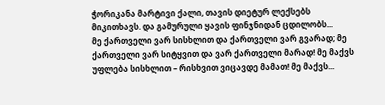ჭორიკანა მარტივი ქალი, თავის დიეტურ ლექსებს მიკითხავს. და გამურული ყავის ფინჯნიდან ცდილობს...
მე ქართველი ვარ სისხლით და ქართველი ვარ გვარად; მე ქართველი ვარ სიტყვით და ვარ ქართველი მარად! მე მაქვს უფლება სისხლით – რისხვით ვიცავდე მამათ! მე მაქვს...